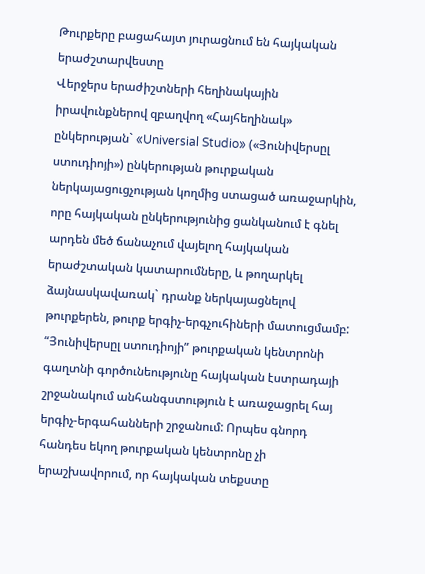Թուրքերը բացահայտ յուրացնում են հայկական երաժշտարվեստը
Վերջերս երաժիշտների հեղինակային իրավունքներով զբաղվող «Հայհեղինակ» ընկերության` «Universial Studio» («Յունիվերսըլ ստուդիոյի») ընկերության թուրքական ներկայացուցչության կողմից ստացած առաջարկին, որը հայկական ընկերությունից ցանկանում է գնել արդեն մեծ ճանաչում վայելող հայկական երաժշտական կատարումները, և թողարկել ձայնասկավառակ` դրանք ներկայացնելով թուրքերեն, թուրք երգիչ-երգչուհիների մատուցմամբ:
“Յունիվերսըլ ստուդիոյի” թուրքական կենտրոնի գաղտնի գործունեությունը հայկական էստրադայի շրջանակում անհանգստություն է առաջացրել հայ երգիչ-երգահանների շրջանում: Որպես գնորդ հանդես եկող թուրքական կենտրոնը չի երաշխավորում, որ հայկական տեքստը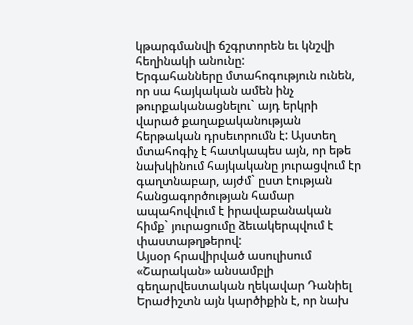կթարգմանվի ճշգրտորեն եւ կնշվի հեղինակի անունը:
Երգահանները մտահոգություն ունեն, որ սա հայկական ամեն ինչ թուրքականացնելու` այդ երկրի վարած քաղաքականության հերթական դրսեւորումն է: Այստեղ մտահոգիչ է հատկապես այն, որ եթե նախկինում հայկականը յուրացվում էր գաղտնաբար, այժմ` ըստ էության հանցագործության համար ապահովվում է իրավաբանական հիմք` յուրացումը ձեւակերպվում է փաստաթղթերով:
Այսօր հրավիրված ասուլիսում «Շարական» անսամբլի գեղարվեստական ղեկավար Դանիել Երաժիշտն այն կարծիքին է, որ նախ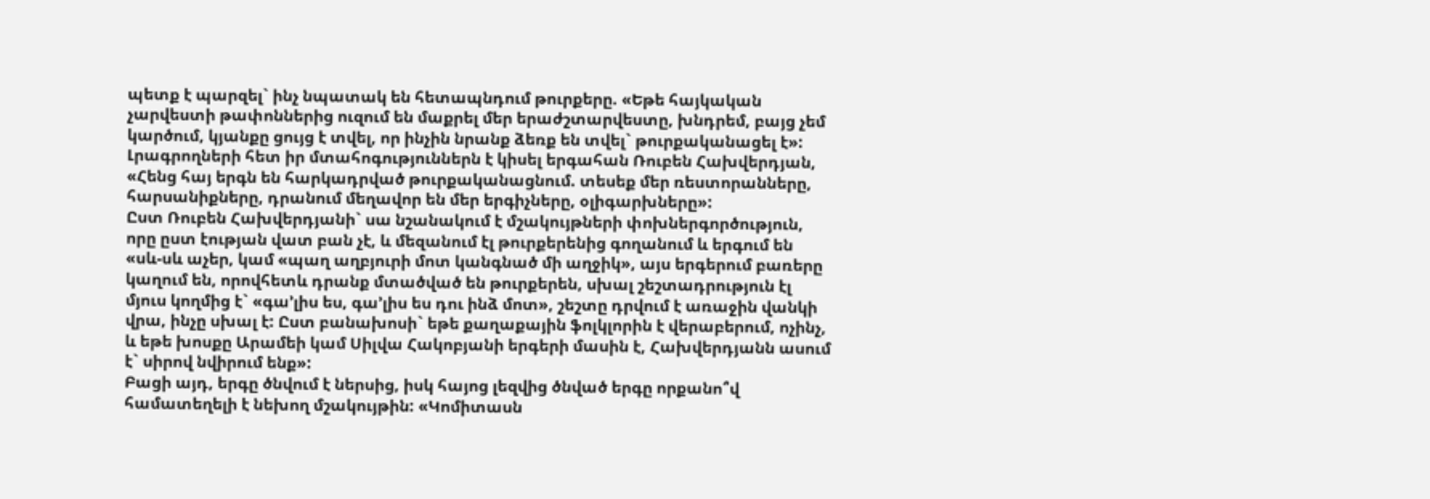պետք է պարզել` ինչ նպատակ են հետապնդում թուրքերը. «Եթե հայկական չարվեստի թափոններից ուզում են մաքրել մեր երաժշտարվեստը, խնդրեմ, բայց չեմ կարծում, կյանքը ցույց է տվել, որ ինչին նրանք ձեռք են տվել` թուրքականացել է»:
Լրագրողների հետ իր մտահոգություններն է կիսել երգահան Ռուբեն Հախվերդյան, «Հենց հայ երգն են հարկադրված թուրքականացնում. տեսեք մեր ռեստորանները, հարսանիքները, դրանում մեղավոր են մեր երգիչները, օլիգարխները»:
Ըստ Ռուբեն Հախվերդյանի` սա նշանակում է մշակույթների փոխներգործություն, որը ըստ էության վատ բան չէ, և մեզանում էլ թուրքերենից գողանում և երգում են «սև-սև աչեր, կամ «պաղ աղբյուրի մոտ կանգնած մի աղջիկ», այս երգերում բառերը կաղում են, որովհետև դրանք մտածված են թուրքերեն, սխալ շեշտադրություն էլ մյուս կողմից է` «գա’լիս ես, գա’լիս ես դու ինձ մոտ», շեշտը դրվում է առաջին վանկի վրա, ինչը սխալ է: Ըստ բանախոսի` եթե քաղաքային ֆոլկլորին է վերաբերում, ոչինչ, և եթե խոսքը Արամեի կամ Սիլվա Հակոբյանի երգերի մասին է, Հախվերդյանն ասում է` սիրով նվիրում ենք»:
Բացի այդ, երգը ծնվում է ներսից, իսկ հայոց լեզվից ծնված երգը որքանո՞վ համատեղելի է նեխող մշակույթին: «Կոմիտասն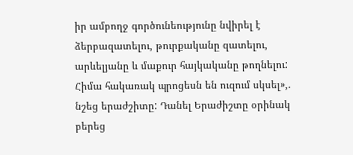իր ամբողջ գործունեությունը նվիրել է ձերբազատելու, թուրքականը զատելու, արևելյանը և մաքուր հայկականը թողնելու: Հիմա հակառակ պրոցեսն են ուզում սկսել»,. նշեց երաժշիտը: Դանել Երաժիշտը օրինակ բերեց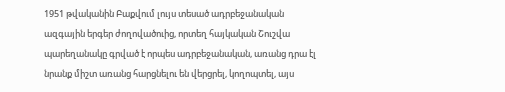1951 թվականին Բաքվում լույս տեսած ադրբեջանական ազգային երգեր ժողովածուից, որտեղ հայկական Շուշվա պարեղանակը գրված է որպես ադրբեջանական, առանց դրա էլ նրանք միշտ առանց հարցնելու են վերցրել, կողոպտել, այս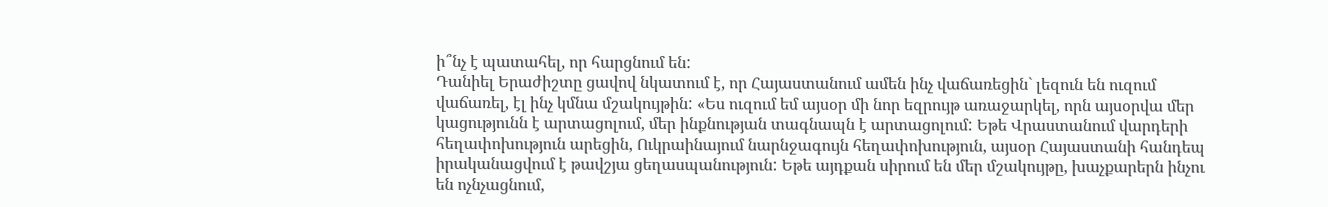ի՞նչ է պատահել, որ հարցնում են:
Դանիել Երաժիշտը ցավով նկատում է, որ Հայաստանում ամեն ինչ վաճառեցին` լեզուն են ուզում վաճառել, էլ ինչ կմնա մշակույթին: «Ես ուզում եմ այսօր մի նոր եզրույթ առաջարկել, որն այսօրվա մեր կացությունն է արտացոլում, մեր ինքնության տագնապն է արտացոլում: Եթե Վրաստանում վարդերի հեղափոխություն արեցին, Ուկրաինայում նարնջագույն հեղափոխություն, այսօր Հայաստանի հանդեպ իրականացվում է թավշյա ցեղասպանություն: Եթե այդքան սիրում են մեր մշակույթը, խաչքարերն ինչու են ոչնչացնում,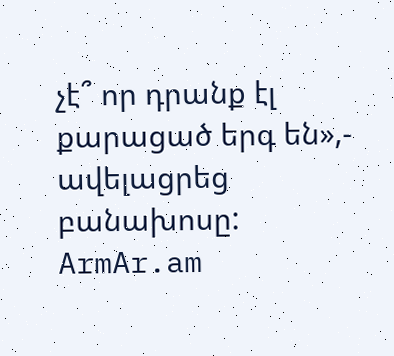չէ՞ որ դրանք էլ քարացած երգ են»,- ավելացրեց բանախոսը:
ArmAr.am